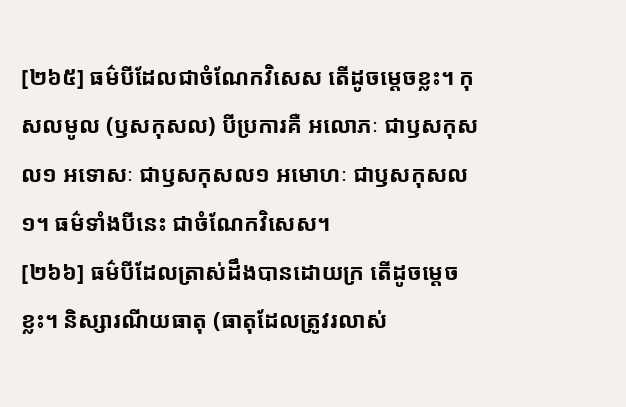[២៦៥] ធម៌បីដែលជាចំណែកវិសេស តើដូចម្តេចខ្លះ។ កុសលមូល (ឫសកុសល) បីប្រការគឺ អលោភៈ ជាឫសកុសល១ អទោសៈ ជាឫសកុសល១ អមោហៈ ជាឫសកុសល១។ ធម៌ទាំងបីនេះ ជាចំណែកវិសេស។
[២៦៦] ធម៌បីដែលត្រាស់ដឹងបានដោយក្រ តើដូចម្តេចខ្លះ។ និស្សារណីយធាតុ (ធាតុដែលត្រូវរលាស់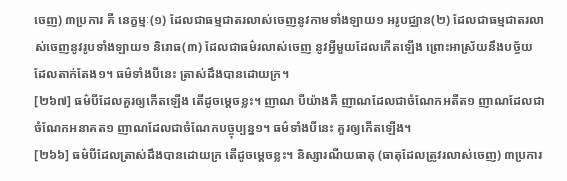ចេញ) ៣ប្រការ គឺ នេក្ខម្មៈ(១) ដែលជាធម្មជាតរលាស់ចេញនូវកាមទាំងឡាយ១ អរូបជ្ឈាន(២) ដែលជាធម្មជាតរលាស់ចេញនូវរូបទាំងឡាយ១ និរោធ(៣) ដែលជាធម៌រលាស់ចេញ នូវអ្វីមួយដែលកើតឡើង ព្រោះអាស្រ័យនឹងបច្ច័យ ដែលតាក់តែង១។ ធម៌ទាំងបីនេះ ត្រាស់ដឹងបានដោយក្រ។
[២៦៧] ធម៌បីដែលគួរឲ្យកើតឡើង តើដូចម្តេចខ្លះ។ ញាណ បីយ៉ាងគឺ ញាណដែលជាចំណែកអតីត១ ញាណដែលជាចំណែកអនាគត១ ញាណដែលជាចំណែកបច្ចុប្បន្ន១។ ធម៌ទាំងបីនេះ គួរឲ្យកើតឡើង។
[២៦៦] ធម៌បីដែលត្រាស់ដឹងបានដោយក្រ តើដូចម្តេចខ្លះ។ និស្សារណីយធាតុ (ធាតុដែលត្រូវរលាស់ចេញ) ៣ប្រការ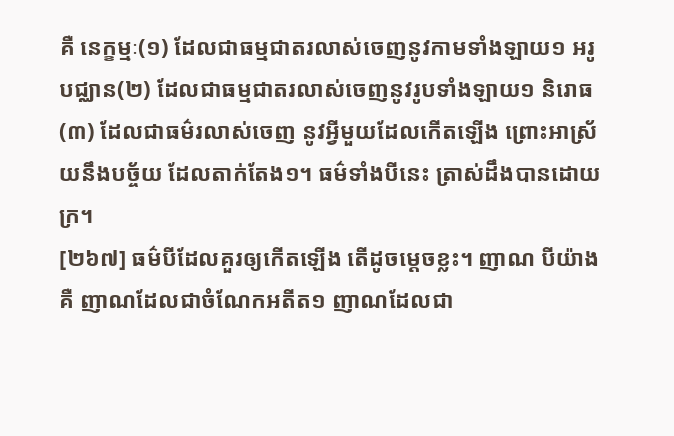គឺ នេក្ខម្មៈ(១) ដែលជាធម្មជាតរលាស់ចេញនូវកាមទាំងឡាយ១ អរូបជ្ឈាន(២) ដែលជាធម្មជាតរលាស់ចេញនូវរូបទាំងឡាយ១ និរោធ(៣) ដែលជាធម៌រលាស់ចេញ នូវអ្វីមួយដែលកើតឡើង ព្រោះអាស្រ័យនឹងបច្ច័យ ដែលតាក់តែង១។ ធម៌ទាំងបីនេះ ត្រាស់ដឹងបានដោយក្រ។
[២៦៧] ធម៌បីដែលគួរឲ្យកើតឡើង តើដូចម្តេចខ្លះ។ ញាណ បីយ៉ាងគឺ ញាណដែលជាចំណែកអតីត១ ញាណដែលជា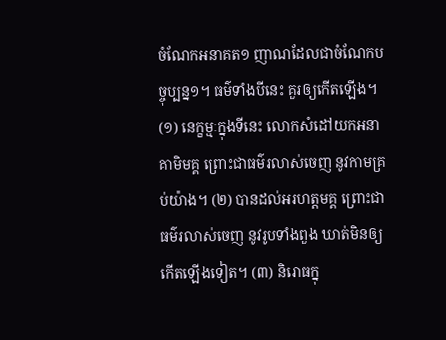ចំណែកអនាគត១ ញាណដែលជាចំណែកបច្ចុប្បន្ន១។ ធម៌ទាំងបីនេះ គួរឲ្យកើតឡើង។
(១) នេក្ខម្មៈក្នុងទីនេះ លោកសំដៅយកអនាគាមិមគ្គ ព្រោះជាធម៌រលាស់ចេញ នូវកាមគ្រប់យ៉ាង។ (២) បានដល់អរហត្តមគ្គ ព្រោះជាធម៌រលាស់ចេញ នូវរូបទាំងពួង ឃាត់មិនឲ្យកើតឡើងទៀត។ (៣) និរោធក្នុ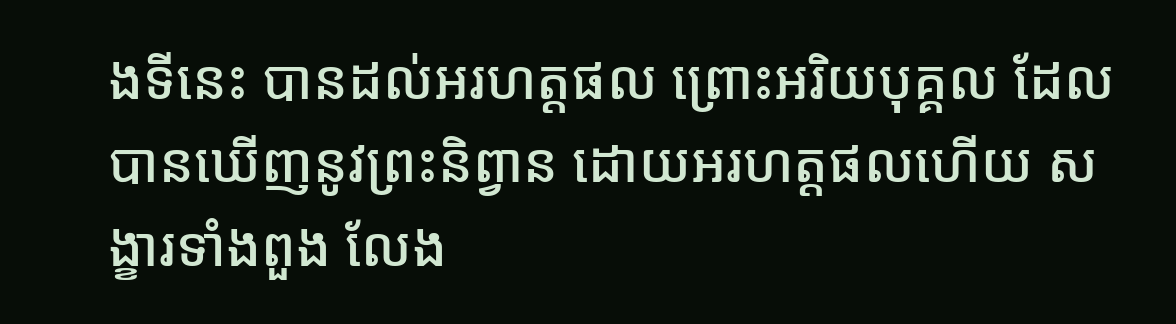ងទីនេះ បានដល់អរហត្តផល ព្រោះអរិយបុគ្គល ដែលបានឃើញនូវព្រះនិព្វាន ដោយអរហត្តផលហើយ សង្ខារទាំងពួង លែង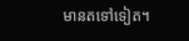មានតទៅទៀត។